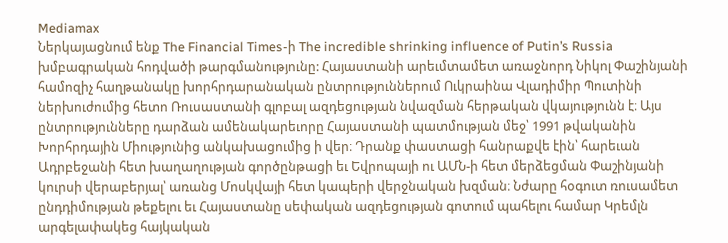Mediamax
Ներկայացնում ենք The Financial Times-ի The incredible shrinking influence of Putin’s Russia խմբագրական հոդվածի թարգմանությունը: Հայաստանի արեւմտամետ առաջնորդ Նիկոլ Փաշինյանի համոզիչ հաղթանակը խորհրդարանական ընտրություններում Ուկրաինա Վլադիմիր Պուտինի ներխուժումից հետո Ռուսաստանի գլոբալ ազդեցության նվազման հերթական վկայությունն է։ Այս ընտրությունները դարձան ամենակարեւորը Հայաստանի պատմության մեջ՝ 1991 թվականին Խորհրդային Միությունից անկախացումից ի վեր։ Դրանք փաստացի հանրաքվե էին՝ հարեւան Ադրբեջանի հետ խաղաղության գործընթացի եւ Եվրոպայի ու ԱՄՆ-ի հետ մերձեցման Փաշինյանի կուրսի վերաբերյալ՝ առանց Մոսկվայի հետ կապերի վերջնական խզման։ Նժարը հօգուտ ռուսամետ ընդդիմության թեքելու եւ Հայաստանը սեփական ազդեցության գոտում պահելու համար Կրեմլն արգելափակեց հայկական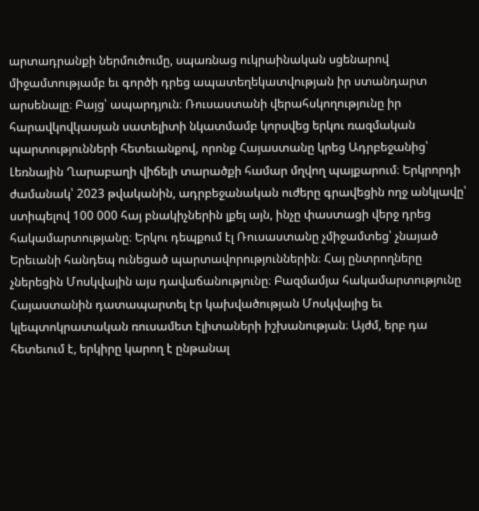արտադրանքի ներմուծումը, սպառնաց ուկրաինական սցենարով միջամտությամբ եւ գործի դրեց ապատեղեկատվության իր ստանդարտ արսենալը։ Բայց՝ ապարդյուն։ Ռուսաստանի վերահսկողությունը իր հարավկովկասյան սատելիտի նկատմամբ կորսվեց երկու ռազմական պարտությունների հետեւանքով, որոնք Հայաստանը կրեց Ադրբեջանից՝ Լեռնային Ղարաբաղի վիճելի տարածքի համար մղվող պայքարում։ Երկրորդի ժամանակ՝ 2023 թվականին, ադրբեջանական ուժերը գրավեցին ողջ անկլավը՝ ստիպելով 100 000 հայ բնակիչներին լքել այն, ինչը փաստացի վերջ դրեց հակամարտությանը։ Երկու դեպքում էլ Ռուսաստանը չմիջամտեց՝ չնայած Երեւանի հանդեպ ունեցած պարտավորություններին։ Հայ ընտրողները չներեցին Մոսկվային այս դավաճանությունը։ Բազմամյա հակամարտությունը Հայաստանին դատապարտել էր կախվածության Մոսկվայից եւ կլեպտոկրատական ռուսամետ էլիտաների իշխանության։ Այժմ, երբ դա հետեւում է, երկիրը կարող է ընթանալ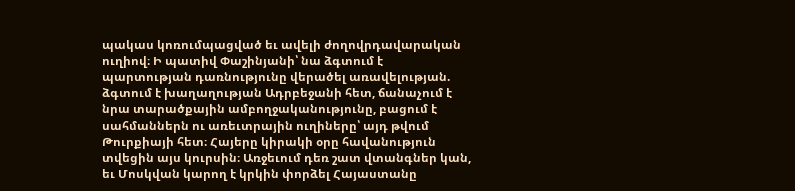պակաս կոռումպացված եւ ավելի ժողովրդավարական ուղիով։ Ի պատիվ Փաշինյանի՝ նա ձգտում է պարտության դառնությունը վերածել առավելության. ձգտում է խաղաղության Ադրբեջանի հետ, ճանաչում է նրա տարածքային ամբողջականությունը, բացում է սահմաններն ու առեւտրային ուղիները՝ այդ թվում Թուրքիայի հետ։ Հայերը կիրակի օրը հավանություն տվեցին այս կուրսին։ Առջեւում դեռ շատ վտանգներ կան, եւ Մոսկվան կարող է կրկին փորձել Հայաստանը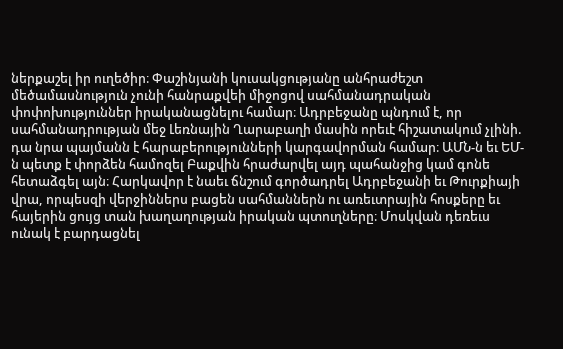ներքաշել իր ուղեծիր։ Փաշինյանի կուսակցությանը անհրաժեշտ մեծամասնություն չունի հանրաքվեի միջոցով սահմանադրական փոփոխություններ իրականացնելու համար։ Ադրբեջանը պնդում է, որ սահմանադրության մեջ Լեռնային Ղարաբաղի մասին որեւէ հիշատակում չլինի. դա նրա պայմանն է հարաբերությունների կարգավորման համար։ ԱՄՆ-ն եւ ԵՄ-ն պետք է փորձեն համոզել Բաքվին հրաժարվել այդ պահանջից կամ գոնե հետաձգել այն։ Հարկավոր է նաեւ ճնշում գործադրել Ադրբեջանի եւ Թուրքիայի վրա, որպեսզի վերջիններս բացեն սահմաններն ու առեւտրային հոսքերը եւ հայերին ցույց տան խաղաղության իրական պտուղները։ Մոսկվան դեռեւս ունակ է բարդացնել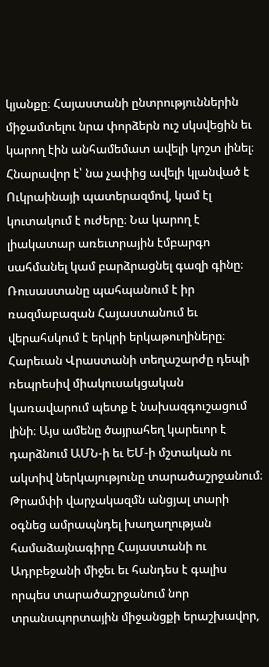կյանքը։ Հայաստանի ընտրություններին միջամտելու նրա փորձերն ուշ սկսվեցին եւ կարող էին անհամեմատ ավելի կոշտ լինել։ Հնարավոր է՝ նա չափից ավելի կլանված է Ուկրաինայի պատերազմով, կամ էլ կուտակում է ուժերը։ Նա կարող է լիակատար առեւտրային էմբարգո սահմանել կամ բարձրացնել գազի գինը։ Ռուսաստանը պահպանում է իր ռազմաբազան Հայաստանում եւ վերահսկում է երկրի երկաթուղիները։ Հարեւան Վրաստանի տեղաշարժը դեպի ռեպրեսիվ միակուսակցական կառավարում պետք է նախազգուշացում լինի։ Այս ամենը ծայրահեղ կարեւոր է դարձնում ԱՄՆ-ի եւ ԵՄ-ի մշտական ու ակտիվ ներկայությունը տարածաշրջանում։ Թրամփի վարչակազմն անցյալ տարի օգնեց ամրապնդել խաղաղության համաձայնագիրը Հայաստանի ու Ադրբեջանի միջեւ եւ հանդես է գալիս որպես տարածաշրջանում նոր տրանսպորտային միջանցքի երաշխավոր,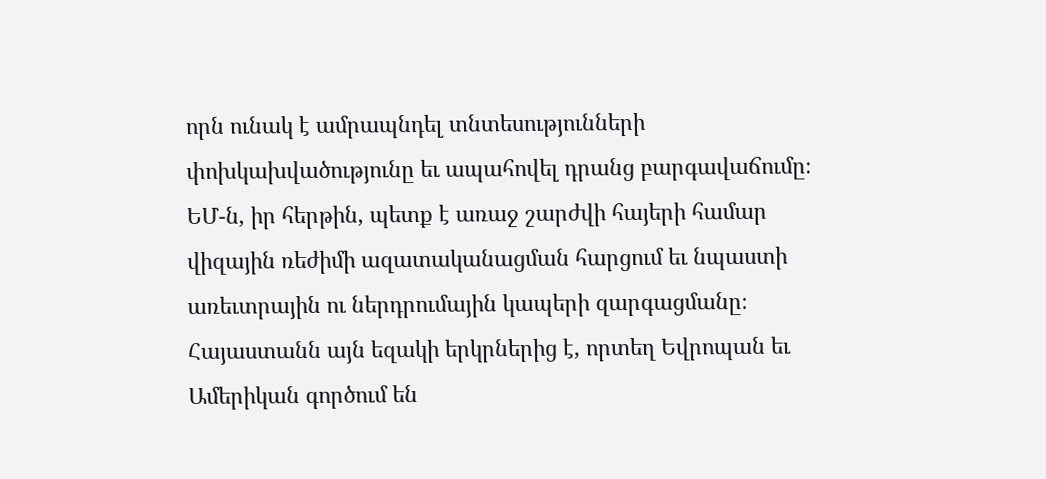որն ունակ է ամրապնդել տնտեսությունների փոխկախվածությունը եւ ապահովել դրանց բարգավաճումը։ ԵՄ-ն, իր հերթին, պետք է առաջ շարժվի հայերի համար վիզային ռեժիմի ազատականացման հարցում եւ նպաստի առեւտրային ու ներդրումային կապերի զարգացմանը։ Հայաստանն այն եզակի երկրներից է, որտեղ Եվրոպան եւ Ամերիկան գործում են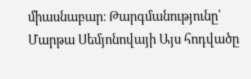միասնաբար։ Թարգմանությունը՝ Մարթա Սեմյոնովայի Այս հոդվածը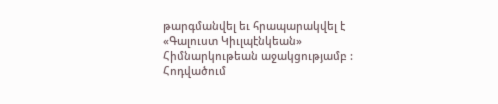թարգմանվել եւ հրապարակվել է «Գալուստ Կիւլպէնկեան» Հիմնարկութեան աջակցությամբ : Հոդվածում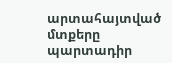արտահայտված մտքերը պարտադիր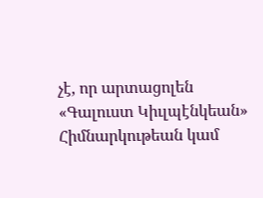չէ, որ արտացոլեն «Գալուստ Կիւլպէնկեան» Հիմնարկութեան կամ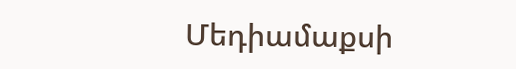Մեդիամաքսի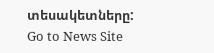տեսակետները:
Go to News Site